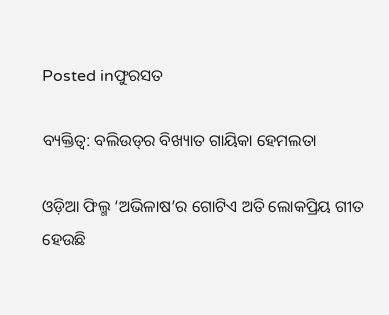Posted inଫୁରସତ

ବ୍ୟକ୍ତିତ୍ୱ: ବଲିଉଡ୍‌ର ବିଖ୍ୟାତ ଗାୟିକା ହେମଲତା

ଓଡ଼ିଆ ଫିଲ୍ମ ‘ଅଭିଳାଷ’ର ଗୋଟିଏ ଅତି ଲୋକପ୍ରିୟ ଗୀତ ହେଉଛି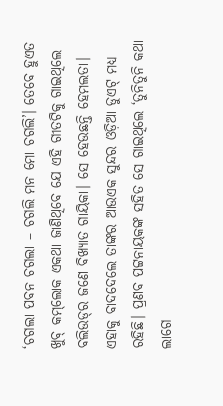‘ଚଗଲା ପବନ ଚଗଲା – ଚଗଲି ମନ ମୋ ଚଗଲି’। ତେବେ ହୁଏତ ଖୁବ୍‌ କମ୍‌ଲୋକ ଏକଥା ଜାଣିଥିବେ ଯେ ଏହି ଗୀତଟିକୁ ଗାଇଥିଲେ ବଲିଉଡ୍‌ର ଜଣେ ବିଖ୍ୟାତ ଗାୟିକା। ସେ ହେଉଛନ୍ତି ହେମଲତା। ଏହାକୁ ବାଦଦେଲେ ତାଙ୍କର ଆଉଏକ ସୁନ୍ଦର ଓଡ଼ିଆ ଡୁଏଟ୍‌ ମଧ୍ୟ ରହିଛି। ପ୍ରଣବ ପଟ୍ଟନାୟକଙ୍କ ସହିତ ସେ ଗାଇଥିଲେ ‘ତୁନିତୁନି କଥା ଲାଗେ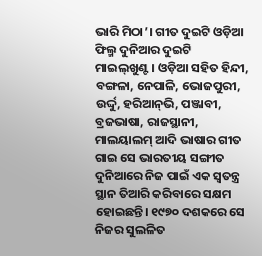ଭାରି ମିଠା’। ଗୀତ ଦୁଇଟି ଓଡ଼ିଆ ଫିଲ୍ମ ଦୁନିଆର ଦୁଇଟି ମାଇଲ୍‌ଖୁଣ୍ଟ। ଓଡ଼ିଆ ସହିତ ହିନ୍ଦୀ, ବଙ୍ଗଳା, ନେପାଳି, ଭୋଜପୁରୀ, ଉର୍ଦ୍ଦୁ, ହରିଆନ୍‌ଭି, ପଞ୍ଜାବୀ, ବ୍ରଜଭାଷା, ରାଜସ୍ଥାନୀ, ମାଲୟାଲମ୍‌ ଆଦି ଭାଷାର ଗୀତ ଗାଇ ସେ ଭାରତୀୟ ସଙ୍ଗୀତ ଦୁନିଆରେ ନିଜ ପାଇଁ ଏକ ସ୍ବତନ୍ତ୍ର ସ୍ଥାନ ତିଆରି କରିବାରେ ସକ୍ଷମ ହୋଇଛନ୍ତି। ୧୯୭୦ ଦଶକରେ ସେ ନିଜର ସୁଲଳିତ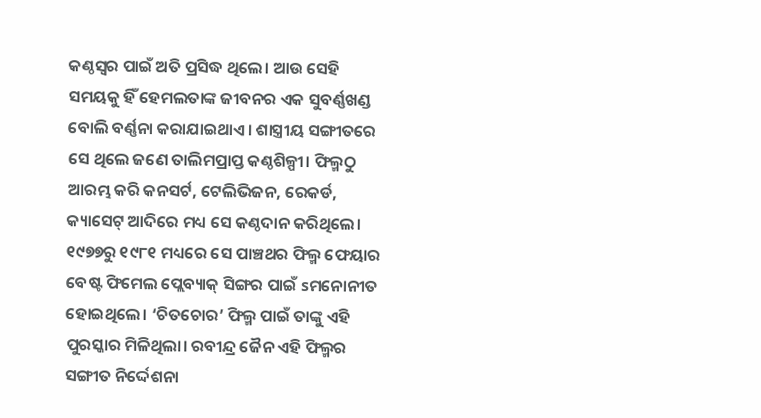କଣ୍ଠସ୍ବର ପାଇଁ ଅତି ପ୍ରସିଦ୍ଧ ଥିଲେ। ଆଉ ସେହି ସମୟକୁ ହିଁ ହେମଲତାଙ୍କ ଜୀବନର ଏକ ସୁବର୍ଣ୍ଣଖଣ୍ଡ ବୋଲି ବର୍ଣ୍ଣନା କରାଯାଇଥାଏ। ଶାସ୍ତ୍ରୀୟ ସଙ୍ଗୀତରେ ସେ ଥିଲେ ଜଣେ ତାଲିମପ୍ରାପ୍ତ କଣ୍ଠଶିଳ୍ପୀ। ଫିଲ୍ମଠୁ ଆରମ୍ଭ କରି କନସର୍ଟ, ଟେଲିଭିଜନ, ରେକର୍ଡ, କ୍ୟାସେଟ୍‌ ଆଦିରେ ମଧ୍ୟ ସେ କଣ୍ଠଦାନ କରିଥିଲେ। ୧୯୭୭ରୁ ୧୯୮୧ ମଧ୍ୟରେ ସେ ପାଞ୍ଚଥର ଫିଲ୍ମ ଫେୟାର ବେଷ୍ଟ ଫିମେଲ ପ୍ଲେବ୍ୟାକ୍‌ ସିଙ୍ଗର ପାଇଁ sମନୋନୀତ ହୋଇଥିଲେ। ‘ଚିତଚୋର’ ଫିଲ୍ମ ପାଇଁ ତାଙ୍କୁ ଏହି ପୁରସ୍କାର ମିଳିଥିଲା। ରବୀନ୍ଦ୍ର ଜୈନ ଏହି ଫିଲ୍ମର ସଙ୍ଗୀତ ନିର୍ଦ୍ଦେଶନା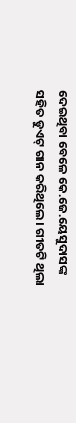ଦେଇଥିବା ବେଳେ କେ.ଜେ.ୟେସୁଦାସଙ୍କ ସହିତ ଡୁଏଟ୍‌ ଗାନ କରିଥିଲେ। ଗୀତଟି ଥିଲା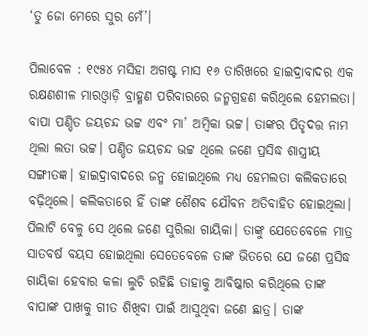‘ତୁ ଜୋ ମେରେ ସୁର ମେଁ’।

ପିଲାବେଳ : ୧୯୫୪ ମସିହା ଅଗଷ୍ଟ ମାସ ୧୬ ତାରିଖରେ ହାଇଦ୍ରାବାଦର ଏକ ରକ୍ଷଣଶୀଳ ମାରଓ୍ବାଡ଼ି ବ୍ରାହ୍ମଣ ପରିବାରରେ ଜନ୍ମଗ୍ରହଣ କରିଥିଲେ ହେମଲତା। ବାପା ପଣ୍ଡିତ ଜୟଚନ୍ଦ ଭଟ୍ଟ ଏବଂ ମା’ ଅମ୍ବିକା ଭଟ୍ଟ। ତାଙ୍କର ପିତୃଦତ୍ତ ନାମ ଥିଲା ଲତା ଭଟ୍ଟ। ପଣ୍ଡିତ ଜୟଚନ୍ଦ ଭଟ୍ଟ ଥିଲେ ଜଣେ ପ୍ରସିଦ୍ଧ ଶାସ୍ତ୍ରୀୟ ସଙ୍ଗୀତଜ୍ଞ। ହାଇଦ୍ରାବାଦରେ ଜନ୍ମ ହୋଇଥିଲେ ମଧ୍ୟ ହେମଲତା କଲିକତାରେ ବଢ଼ିଥିଲେ। କଲିକତାରେ ହିଁ ତାଙ୍କ ଶୈଶବ ଯୌବନ ଅତିବାହିତ ହୋଇଥିଲା। ପିଲାଟି ବେଳୁ ସେ ଥିଲେ ଜଣେ ସୁରିଲା ଗାୟିକା। ତାଙ୍କୁ ଯେତେବେଳେ ମାତ୍ର ସାତବର୍ଷ ବୟସ ହୋଇଥିଲା ସେତେବେଳେ ତାଙ୍କ ଭିତରେ ଯେ ଜଣେ ପ୍ରସିଦ୍ଧ ଗାୟିକା ହେବାର କଳା ଲୁଚି ରହିଛି ତାହାକୁ ଆବିଷ୍କାର କରିଥିଲେ ତାଙ୍କ ବାପାଙ୍କ ପାଖକୁ ଗୀତ ଶିଖିବା ପାଇଁ ଆସୁଥିବା ଜଣେ ଛାତ୍ର। ତାଙ୍କ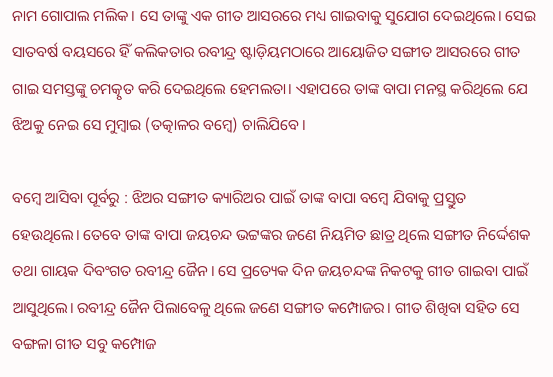ନାମ ଗୋପାଲ ମଲିକ। ସେ ତାଙ୍କୁ ଏକ ଗୀତ ଆସରରେ ମଧ୍ୟ ଗାଇବାକୁ ସୁଯୋଗ ଦେଇଥିଲେ। ସେଇ ସାତବର୍ଷ ବୟସରେ ହିଁ କଲିକତାର ରବୀନ୍ଦ୍ର ଷ୍ଟାଡ଼ିୟମଠାରେ ଆୟୋଜିତ ସଙ୍ଗୀତ ଆସରରେ ଗୀତ ଗାଇ ସମସ୍ତଙ୍କୁ ଚମତ୍କୃତ କରି ଦେଇଥିଲେ ହେମଲତା। ଏହାପରେ ତାଙ୍କ ବାପା ମନସ୍ଥ କରିଥିଲେ ଯେ ଝିଅକୁ ନେଇ ସେ ମୁମ୍ବାଇ (ତତ୍କାଳର ବମ୍ବେ) ଚାଲିଯିବେ।

ବମ୍ବେ ଆସିବା ପୂର୍ବରୁ : ଝିଅର ସଙ୍ଗୀତ କ୍ୟାରିଅର ପାଇଁ ତାଙ୍କ ବାପା ବମ୍ବେ ଯିବାକୁ ପ୍ରସ୍ତୁତ ହେଉଥିଲେ। ତେବେ ତାଙ୍କ ବାପା ଜୟଚନ୍ଦ ଭଟ୍ଟଙ୍କର ଜଣେ ନିୟମିତ ଛାତ୍ର ଥିଲେ ସଙ୍ଗୀତ ନିର୍ଦ୍ଦେଶକ ତଥା ଗାୟକ ଦିବଂଗତ ରବୀନ୍ଦ୍ର ଜୈନ। ସେ ପ୍ରତ୍ୟେକ ଦିନ ଜୟଚନ୍ଦଙ୍କ ନିକଟକୁ ଗୀତ ଗାଇବା ପାଇଁ ଆସୁଥିଲେ। ରବୀନ୍ଦ୍ର ଜୈନ ପିଲାବେଳୁ ଥିଲେ ଜଣେ ସଙ୍ଗୀତ କମ୍ପୋଜର। ଗୀତ ଶିଖିବା ସହିତ ସେ ବଙ୍ଗଳା ଗୀତ ସବୁ କମ୍ପୋଜ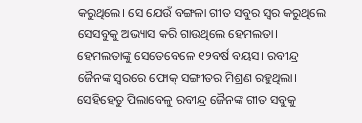କରୁଥିଲେ। ସେ ଯେଉଁ ବଙ୍ଗଳା ଗୀତ ସବୁର ସ୍ବର କରୁଥିଲେ ସେସବୁକୁ ଅଭ୍ୟାସ କରି ଗାଉଥିଲେ ହେମଲତା। ହେମଲତାଙ୍କୁ ସେତେବେଳେ ୧୨ବର୍ଷ ବୟସ। ରବୀନ୍ଦ୍ର ଜୈନଙ୍କ ସ୍ବରରେ ଫୋକ୍‌ ସଙ୍ଗୀତର ମିଶ୍ରଣ ରହୁଥିଲା। ସେହିହେତୁ ପିଲାବେଳୁ ରବୀନ୍ଦ୍ର ଜୈନଙ୍କ ଗୀତ ସବୁକୁ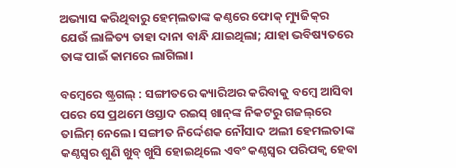ଅଭ୍ୟାସ କରିଥିବାରୁ ହେମ୍‌ଲତାଙ୍କ କଣ୍ଠରେ ଫୋକ୍‌ ମ୍ୟୁଜିକ୍‌ର ଯେଉଁ ଲାଳିତ୍ୟ ତାହା ଦାନା ବାନ୍ଧି ଯାଇଥିଲା; ଯାହା ଭବିଷ୍ୟତରେ ତାଙ୍କ ପାଇଁ କାମରେ ଲାଗିଲା।

ବମ୍ବେରେ ଷ୍ଟ୍ରଗଲ୍‌ : ସଙ୍ଗୀତରେ କ୍ୟାରିଅର କରିବାକୁ ବମ୍ବେ ଆସିବା ପରେ ସେ ପ୍ରଥମେ ଓସ୍ତାଦ ରଇସ୍‌ ଖାନ୍‌ଙ୍କ ନିକଟରୁ ଗଜଲ୍‌ରେ ତାଲିମ୍‌ ନେଲେ। ସଙ୍ଗୀତ ନିର୍ଦ୍ଦେଶକ ନୌସାଦ ଅଲୀ ହେମଲତାଙ୍କ କଣ୍ଠସ୍ବର ଶୁଣି ଖୁବ୍‌ ଖୁସି ହୋଇଥିଲେ ଏବଂ କଣ୍ଠସ୍ବର ପରିପକ୍ୱ ହେବା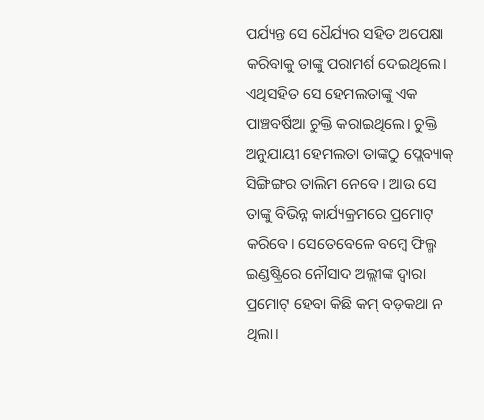ପର୍ଯ୍ୟନ୍ତ ସେ ଧୈର୍ଯ୍ୟର ସହିତ ଅପେକ୍ଷା କରିବାକୁ ତାଙ୍କୁ ପରାମର୍ଶ ଦେଇଥିଲେ। ଏଥିସହିତ ସେ ହେମଲତାଙ୍କୁ ଏକ ପାଞ୍ଚବର୍ଷିଆ ଚୁକ୍ତି କରାଇଥିଲେ। ଚୁକ୍ତି ଅନୁଯାୟୀ ହେମଲତା ତାଙ୍କଠୁ ପ୍ଲେବ୍ୟାକ୍‌ ସିଙ୍ଗିଙ୍ଗର ତାଲିମ ନେବେ। ଆଉ ସେ ତାଙ୍କୁ ବିଭିନ୍ନ କାର୍ଯ୍ୟକ୍ରମରେ ପ୍ରମୋଟ୍‌ କରିବେ। ସେତେବେଳେ ବମ୍ବେ ଫିଲ୍ମ ଇଣ୍ଡଷ୍ଟ୍ରିରେ ନୌସାଦ ଅଲ୍ଲୀଙ୍କ ଦ୍ୱାରା ପ୍ରମୋଟ୍‌ ହେବା କିଛି କମ୍‌ ବଡ଼କଥା ନ ଥିଲା।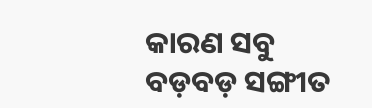କାରଣ ସବୁ ବଡ଼ବଡ଼ ସଙ୍ଗୀତ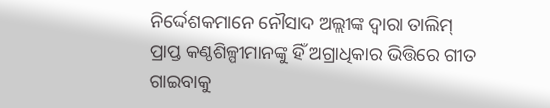ନିର୍ଦ୍ଦେଶକମାନେ ନୌସାଦ ଅଲ୍ଲୀଙ୍କ ଦ୍ୱାରା ତାଲିମ୍‌ ପ୍ରାପ୍ତ କଣ୍ଠଶିଳ୍ପୀମାନଙ୍କୁ ହିଁ ଅଗ୍ରାଧିକାର ଭିତ୍ତିରେ ଗୀତ ଗାଇବାକୁ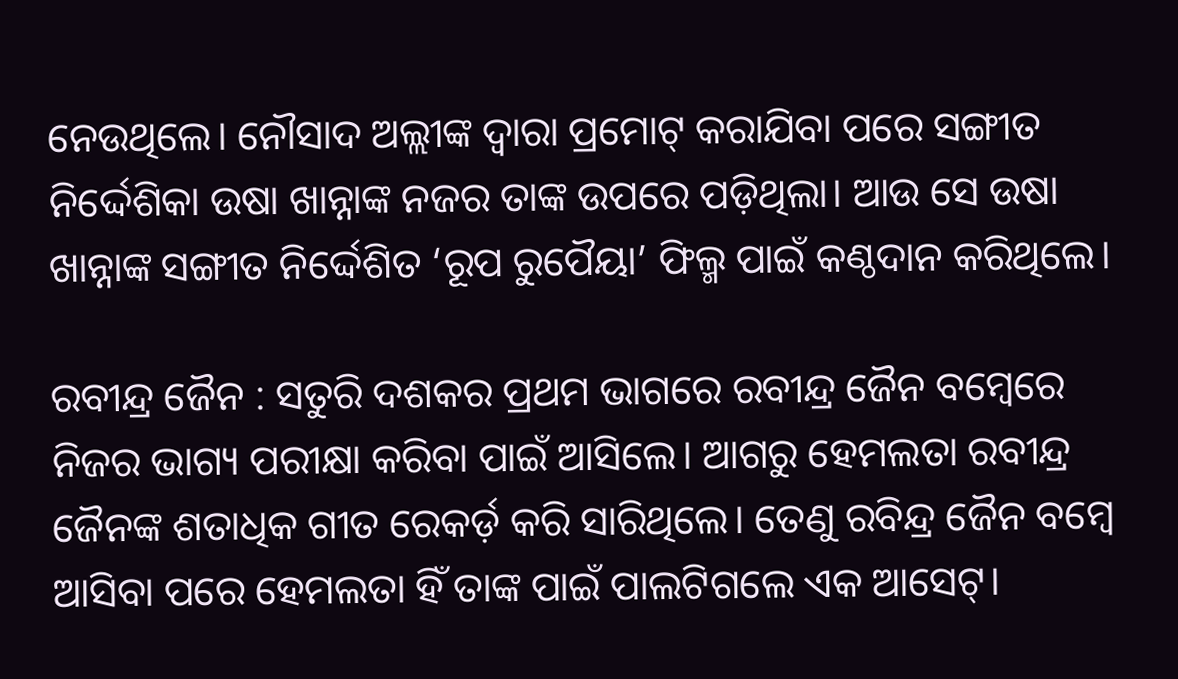ନେଉଥିଲେ। ନୌସାଦ ଅଲ୍ଲୀଙ୍କ ଦ୍ୱାରା ପ୍ରମୋଟ୍‌ କରାଯିବା ପରେ ସଙ୍ଗୀତ ନିର୍ଦ୍ଦେଶିକା ଉଷା ଖାନ୍ନାଙ୍କ ନଜର ତାଙ୍କ ଉପରେ ପଡ଼ିଥିଲା। ଆଉ ସେ ଉଷା ଖାନ୍ନାଙ୍କ ସଙ୍ଗୀତ ନିର୍ଦ୍ଦେଶିତ ‘ରୂପ ରୁପୈୟା’ ଫିଲ୍ମ ପାଇଁ କଣ୍ଠଦାନ କରିଥିଲେ।

ରବୀନ୍ଦ୍ର ଜୈନ : ସତୁରି ଦଶକର ପ୍ରଥମ ଭାଗରେ ରବୀନ୍ଦ୍ର ଜୈନ ବମ୍ବେରେ ନିଜର ଭାଗ୍ୟ ପରୀକ୍ଷା କରିବା ପାଇଁ ଆସିଲେ। ଆଗରୁ ହେମଲତା ରବୀନ୍ଦ୍ର ଜୈନଙ୍କ ଶତାଧିକ ଗୀତ ରେକର୍ଡ଼ କରି ସାରିଥିଲେ। ତେଣୁ ରବିନ୍ଦ୍ର ଜୈନ ବମ୍ବେ ଆସିବା ପରେ ହେମଲତା ହିଁ ତାଙ୍କ ପାଇଁ ପାଲଟିଗଲେ ଏକ ଆସେଟ୍‌।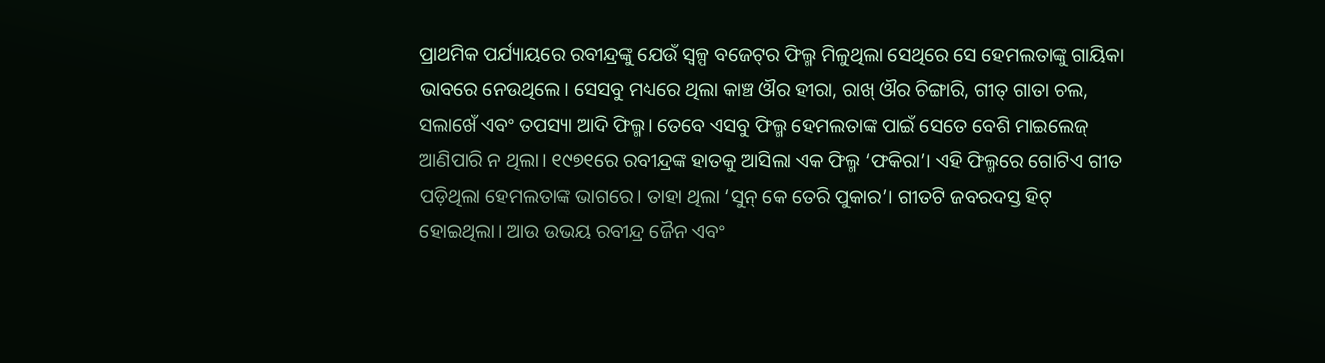ପ୍ରାଥମିକ ପର୍ଯ୍ୟାୟରେ ରବୀନ୍ଦ୍ରଙ୍କୁ ଯେଉଁ ସ୍ବଳ୍ପ ବଜେଟ୍‌ର ଫିଲ୍ମ ମିଳୁଥିଲା ସେଥିରେ ସେ ହେମଲତାଙ୍କୁ ଗାୟିକା ଭାବରେ ନେଉଥିଲେ। ସେସବୁ ମଧ୍ୟରେ ଥିଲା କାଞ୍ଚ ଔର ହୀରା, ରାଖ୍‌ ଔର ଚିଙ୍ଗାରି, ଗୀତ୍‌ ଗାତା ଚଲ, ସଲାଖେଁ ଏବଂ ତପସ୍ୟା ଆଦି ଫିଲ୍ମ। ତେବେ ଏସବୁ ଫିଲ୍ମ ହେମଲତାଙ୍କ ପାଇଁ ସେତେ ବେଶି ମାଇଲେଜ୍‌ ଆଣିପାରି ନ ଥିଲା। ୧୯୭୧ରେ ରବୀନ୍ଦ୍ରଙ୍କ ହାତକୁ ଆସିଲା ଏକ ଫିଲ୍ମ ‘ଫକିରା’। ଏହି ଫିଲ୍ମରେ ଗୋଟିଏ ଗୀତ ପଡ଼ିଥିଲା ହେମଲତାଙ୍କ ଭାଗରେ। ତାହା ଥିଲା ‘ସୁନ୍‌ କେ ତେରି ପୁକାର’। ଗୀତଟି ଜବରଦସ୍ତ ହିଟ୍‌ ହୋଇଥିଲା। ଆଉ ଉଭୟ ରବୀନ୍ଦ୍ର ଜୈନ ଏବଂ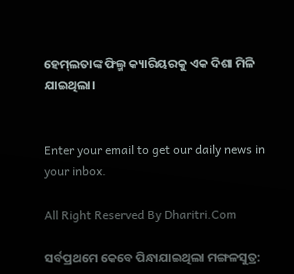ହେମ୍‌ଲତାଙ୍କ ଫିଲ୍ମ କ୍ୟାରିୟରକୁ ଏକ ଦିଶା ମିଳି ଯାଇଥିଲା।


Enter your email to get our daily news in your inbox.

All Right Reserved By Dharitri.Com

ସର୍ବପ୍ରଥମେ କେବେ ପିନ୍ଧାଯାଇଥିଲା ମଙ୍ଗଳସୁତ୍ର: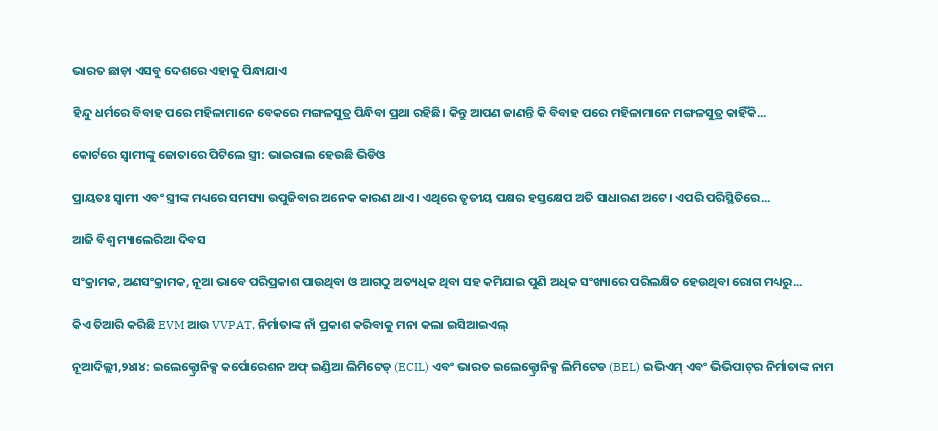ଭାରତ ଛାଡ଼ା ଏସବୁ ଦେଶରେ ଏହାକୁ ପିନ୍ଧାଯାଏ

ହିନ୍ଦୁ ଧର୍ମରେ ବିବାହ ପରେ ମହିଳାମାନେ ବେକରେ ମଙ୍ଗଳସୁତ୍ର ପିନ୍ଧିବା ପ୍ରଥା ରହିଛି। କିନ୍ତୁ ଆପଣ ଜାଣନ୍ତି କି ବିବାହ ପରେ ମହିଳାମାନେ ମଙ୍ଗଳସୁତ୍ର କାହିଁକି...

କୋର୍ଟରେ ସ୍ବାମୀଙ୍କୁ ଜୋତାରେ ପିଟିଲେ ସ୍ତ୍ରୀ: ଭାଇରାଲ ହେଉଛି ଭିଡିଓ

ପ୍ରାୟତଃ ସ୍ବାମୀ ଏବଂ ସ୍ତ୍ରୀଙ୍କ ମଧ୍ୟରେ ସମସ୍ୟା ଉପୁଜିବାର ଅନେକ କାରଣ ଥାଏ। ଏଥିରେ ତୃତୀୟ ପକ୍ଷର ହସ୍ତକ୍ଷେପ ଅତି ସାଧାରଣ ଅଟେ। ଏପରି ପରିସ୍ଥିତିରେ...

ଆଜି ବିଶ୍ୱ ମ୍ୟାଲେରିଆ ଦିବସ

ସଂକ୍ରାମକ, ଅଣସଂକ୍ରାମକ, ନୂଆ ଭାବେ ପରିପ୍ରକାଶ ପାଉଥିବା ଓ ଆଗଠୁ ଅତ୍ୟଧିକ ଥିବା ସହ କମିଯାଇ ପୁଣି ଅଧିକ ସଂଖ୍ୟାରେ ପରିଲକ୍ଷିତ ହେଉଥିବା ରୋଗ ମଧ୍ୟରୁ...

କିଏ ତିଆରି କରିଛି EVM ଆଉ VVPAT, ନିର୍ମାତାଙ୍କ ନାଁ ପ୍ରକାଶ କରିବାକୁ ମନା କଲା ଇସିଆଇଏଲ୍‌

ନୂଆଦିଲ୍ଲୀ,୨୪ା୪: ଇଲେକ୍ଟ୍ରୋନିକ୍ସ କର୍ପୋରେଶନ ଅଫ୍‌ ଇଣ୍ଡିଆ ଲିମିଟେଡ୍‌ (ECIL) ଏବଂ ଭାରତ ଇଲେକ୍ଟ୍ରୋନିକ୍ସ ଲିମିଟେଡ (BEL) ଇଭିଏମ୍‌ ଏବଂ ଭିଭିପାଟ୍‌ର ନିର୍ମାତାଙ୍କ ନାମ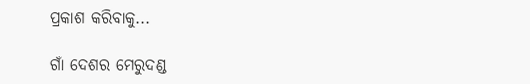ପ୍ରକାଶ କରିବାକୁ...

ଗାଁ ଦେଶର ମେରୁଦଣ୍ଡ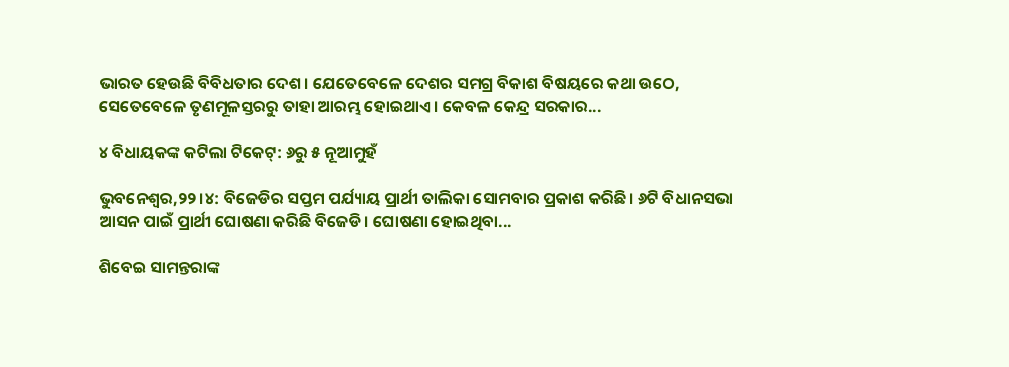ଭାରତ ହେଉଛି ବିବିଧତାର ଦେଶ। ଯେତେବେଳେ ଦେଶର ସମଗ୍ର ବିକାଶ ବିଷୟରେ କଥା ଉଠେ, ସେତେବେଳେ ତୃଣମୂଳସ୍ତରରୁ ତାହା ଆରମ୍ଭ ହୋଇଥାଏ। କେବଳ କେନ୍ଦ୍ର ସରକାର...

୪ ବିଧାୟକଙ୍କ କଟିଲା ଟିକେଟ୍‌: ୬ରୁ ୫ ନୂଆମୁହଁ

ଭୁବନେଶ୍ୱର,୨୨।୪: ବିଜେଡିର ସପ୍ତମ ପର୍ଯ୍ୟାୟ ପ୍ରାର୍ଥୀ ତାଲିକା ସୋମବାର ପ୍ରକାଶ କରିଛି। ୬ଟି ବିଧାନସଭା ଆସନ ପାଇଁ ପ୍ରାର୍ଥୀ ଘୋଷଣା କରିଛି ବିଜେଡି। ଘୋଷଣା ହୋଇଥିବା...

ଶିବେଇ ସାମନ୍ତରାଙ୍କ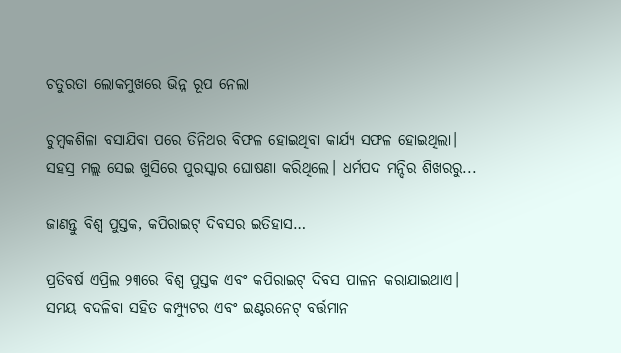ଚତୁରତା ଲୋକମୁଖରେ ଭିନ୍ନ ରୂପ ନେଲା

ଚୁମ୍ବକଶିଳା ବସାଯିବା ପରେ ତିନିଥର ବିଫଳ ହୋଇଥିବା କାର୍ଯ୍ୟ ସଫଳ ହୋଇଥିଲା। ସହସ୍ର ମଲ୍ଲ ସେଇ ଖୁସିରେ ପୁରସ୍କାର ଘୋଷଣା କରିଥିଲେ। ଧର୍ମପଦ ମନ୍ଦିର ଶିଖରରୁ...

ଜାଣନ୍ତୁ ବିଶ୍ୱ ପୁସ୍ତକ, କପିରାଇଟ୍‌ ଦିବସର ଇତିହାସ…

ପ୍ରତିବର୍ଷ ଏପ୍ରିଲ ୨୩ରେ ବିଶ୍ୱ ପୁସ୍ତକ ଏବଂ କପିରାଇଟ୍‌ ଦିବସ ପାଳନ କରାଯାଇଥାଏ। ସମୟ ବଦଳିବା ସହିତ କମ୍ପ୍ୟୁଟର ଏବଂ ଇଣ୍ଟରନେଟ୍‌ ବର୍ତ୍ତମାନ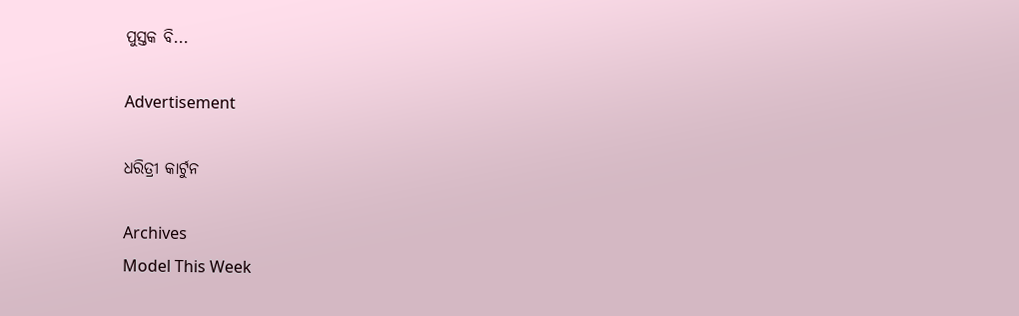ପୁସ୍ତକ ବି...

Advertisement

ଧରିତ୍ରୀ କାର୍ଟୁନ

Archives
Model This Week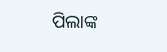ପିଲାଙ୍କ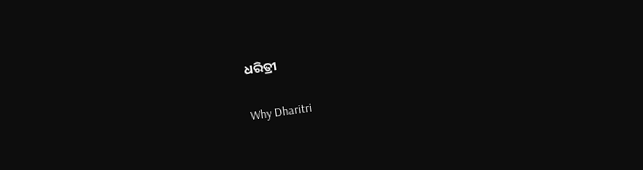ଧରିତ୍ରୀ

Why Dharitri